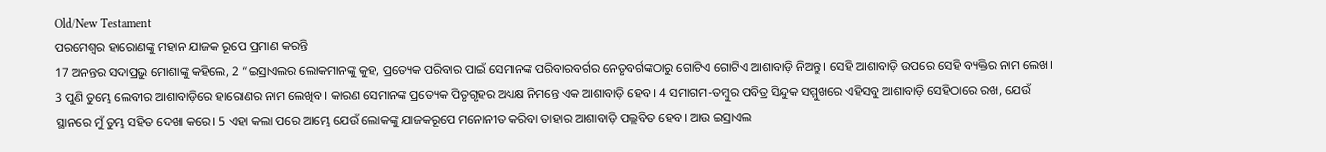Old/New Testament
ପରମେଶ୍ୱର ହାରୋଣଙ୍କୁ ମହାନ ଯାଜକ ରୂପେ ପ୍ରମାଣ କରନ୍ତି
17 ଅନନ୍ତର ସଦାପ୍ରଭୁ ମୋଶାଙ୍କୁ କହିଲେ, 2 “ଇସ୍ରାଏଲର ଲୋକମାନଙ୍କୁ କୁହ, ପ୍ରତ୍ୟେକ ପରିବାର ପାଇଁ ସେମାନଙ୍କ ପରିବାରବର୍ଗର ନେତୃବର୍ଗଙ୍କଠାରୁ ଗୋଟିଏ ଗୋଟିଏ ଆଶାବାଡ଼ି ନିଅନ୍ତୁ। ସେହି ଆଶାବାଡ଼ି ଉପରେ ସେହି ବ୍ୟକ୍ତିର ନାମ ଲେଖ। 3 ପୁଣି ତୁମ୍ଭେ ଲେବୀର ଆଶାବାଡ଼ିରେ ହାରୋଣର ନାମ ଲେଖିବ। କାରଣ ସେମାନଙ୍କ ପ୍ରତ୍ୟେକ ପିତୃଗୃହର ଅଧ୍ୟକ୍ଷ ନିମନ୍ତେ ଏକ ଆଶାବାଡ଼ି ହେବ। 4 ସମାଗମ-ତମ୍ବୁର ପବିତ୍ର ସିନ୍ଦୁକ ସମ୍ମୁଖରେ ଏହିସବୁ ଆଶାବାଡ଼ି ସେହିଠାରେ ରଖ, ଯେଉଁ ସ୍ଥାନରେ ମୁଁ ତୁମ୍ଭ ସହିତ ଦେଖା କରେ। 5 ଏହା କଲା ପରେ ଆମ୍ଭେ ଯେଉଁ ଲୋକଙ୍କୁ ଯାଜକରୂପେ ମନୋନୀତ କରିବା ତାହାର ଆଶାବାଡ଼ି ପଲ୍ଲବିତ ହେବ। ଆଉ ଇସ୍ରାଏଲ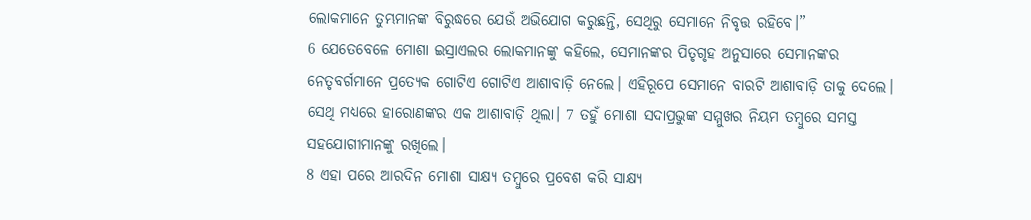ଲୋକମାନେ ତୁମ୍ଭମାନଙ୍କ ବିରୁଦ୍ଧରେ ଯେଉଁ ଅଭିଯୋଗ କରୁଛନ୍ତି, ସେଥିରୁ ସେମାନେ ନିବୃତ୍ତ ରହିବେ।”
6 ଯେତେବେଳେ ମୋଶା ଇସ୍ରାଏଲର ଲୋକମାନଙ୍କୁ କହିଲେ, ସେମାନଙ୍କର ପିତୃଗୃହ ଅନୁସାରେ ସେମାନଙ୍କର ନେତୃବର୍ଗମାନେ ପ୍ରତ୍ୟେକ ଗୋଟିଏ ଗୋଟିଏ ଆଶାବାଡ଼ି ନେଲେ। ଏହିରୂପେ ସେମାନେ ବାରଟି ଆଶାବାଡ଼ି ତାକୁ ଦେଲେ। ସେଥି ମଧ୍ୟରେ ହାରୋଣଙ୍କର ଏକ ଆଶାବାଡ଼ି ଥିଲା। 7 ତହୁଁ ମୋଶା ସଦାପ୍ରଭୁଙ୍କ ସମ୍ମୁଖର ନିୟମ ତମ୍ବୁରେ ସମସ୍ତ ସହଯୋଗୀମାନଙ୍କୁ ରଖିଲେ।
8 ଏହା ପରେ ଆରଦିନ ମୋଶା ସାକ୍ଷ୍ୟ ତମ୍ବୁରେ ପ୍ରବେଶ କରି ସାକ୍ଷ୍ୟ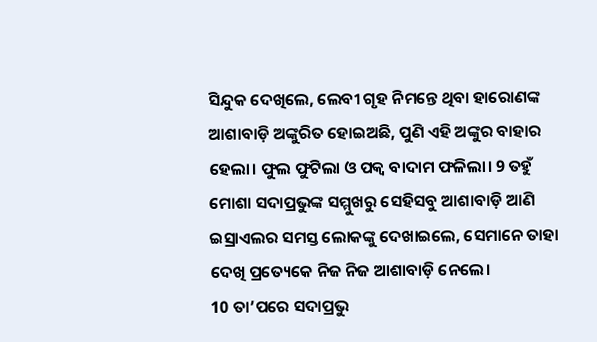ସିନ୍ଦୁକ ଦେଖିଲେ, ଲେବୀ ଗୃହ ନିମନ୍ତେ ଥିବା ହାରୋଣଙ୍କ ଆଶାବାଡ଼ି ଅଙ୍କୁରିତ ହୋଇଅଛି, ପୁଣି ଏହି ଅଙ୍କୁର ବାହାର ହେଲା। ଫୁଲ ଫୁଟିଲା ଓ ପକ୍ୱ ବାଦାମ ଫଳିଲା। 9 ତହୁଁ ମୋଶା ସଦାପ୍ରଭୁଙ୍କ ସମ୍ମୁଖରୁ ସେହିସବୁ ଆଶାବାଡ଼ି ଆଣି ଇସ୍ରାଏଲର ସମସ୍ତ ଲୋକଙ୍କୁ ଦେଖାଇଲେ, ସେମାନେ ତାହା ଦେଖି ପ୍ରତ୍ୟେକେ ନିଜ ନିଜ ଆଶାବାଡ଼ି ନେଲେ।
10 ତା’ପରେ ସଦାପ୍ରଭୁ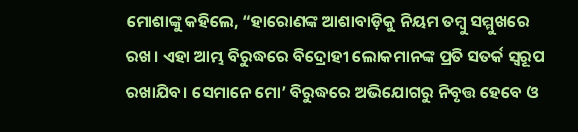ମୋଶାଙ୍କୁ କହିଲେ, “ହାରୋଣଙ୍କ ଆଶାବାଡ଼ିକୁ ନିୟମ ତମ୍ବୁ ସମ୍ମୁଖରେ ରଖ। ଏହା ଆମ୍ଭ ବିରୁଦ୍ଧରେ ବିଦ୍ରୋହୀ ଲୋକମାନଙ୍କ ପ୍ରତି ସତର୍କ ସ୍ୱରୂପ ରଖାଯିବ। ସେମାନେ ମୋ’ ବିରୁଦ୍ଧରେ ଅଭିଯୋଗରୁ ନିବୃତ୍ତ ହେବେ ଓ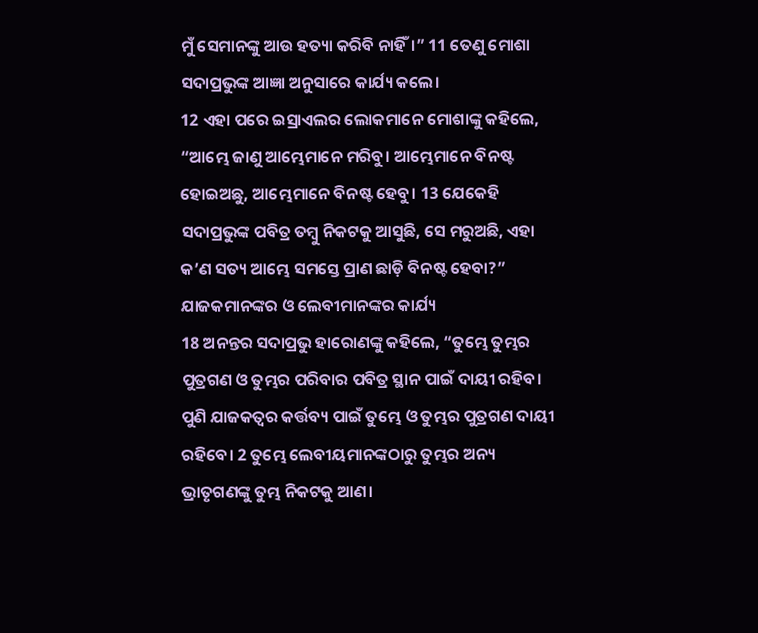ମୁଁ ସେମାନଙ୍କୁ ଆଉ ହତ୍ୟା କରିବି ନାହିଁ।” 11 ତେଣୁ ମୋଶା ସଦାପ୍ରଭୁଙ୍କ ଆଜ୍ଞା ଅନୁସାରେ କାର୍ଯ୍ୟ କଲେ।
12 ଏହା ପରେ ଇସ୍ରାଏଲର ଲୋକମାନେ ମୋଶାଙ୍କୁ କହିଲେ, “ଆମ୍ଭେ ଜାଣୁ ଆମ୍ଭେମାନେ ମରିବୁ। ଆମ୍ଭେମାନେ ବିନଷ୍ଟ ହୋଇଅଛୁ, ଆମ୍ଭେମାନେ ବିନଷ୍ଟ ହେବୁ। 13 ଯେକେହି ସଦାପ୍ରଭୁଙ୍କ ପବିତ୍ର ତମ୍ବୁ ନିକଟକୁ ଆସୁଛି, ସେ ମରୁଅଛି, ଏହା କ’ଣ ସତ୍ୟ ଆମ୍ଭେ ସମସ୍ତେ ପ୍ରାଣ ଛାଡ଼ି ବିନଷ୍ଟ ହେବା?”
ଯାଜକମାନଙ୍କର ଓ ଲେବୀମାନଙ୍କର କାର୍ଯ୍ୟ
18 ଅନନ୍ତର ସଦାପ୍ରଭୁ ହାରୋଣଙ୍କୁ କହିଲେ, “ତୁମ୍ଭେ ତୁମ୍ଭର ପୁତ୍ରଗଣ ଓ ତୁମ୍ଭର ପରିବାର ପବିତ୍ର ସ୍ଥାନ ପାଇଁ ଦାୟୀ ରହିବ। ପୁଣି ଯାଜକତ୍ୱର କର୍ତ୍ତବ୍ୟ ପାଇଁ ତୁମ୍ଭେ ଓ ତୁମ୍ଭର ପୁତ୍ରଗଣ ଦାୟୀ ରହିବେ। 2 ତୁମ୍ଭେ ଲେବୀୟମାନଙ୍କଠାରୁ ତୁମ୍ଭର ଅନ୍ୟ ଭ୍ରାତୃଗଣଙ୍କୁ ତୁମ୍ଭ ନିକଟକୁ ଆଣ।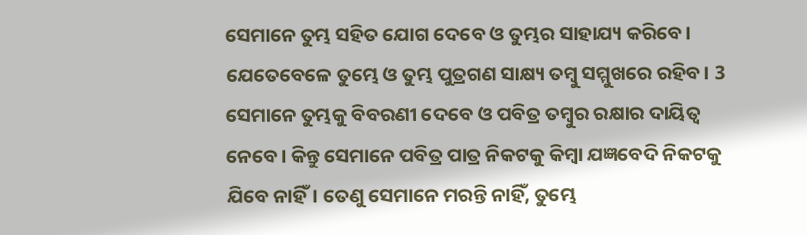ସେମାନେ ତୁମ୍ଭ ସହିତ ଯୋଗ ଦେବେ ଓ ତୁମ୍ଭର ସାହାଯ୍ୟ କରିବେ। ଯେତେବେଳେ ତୁମ୍ଭେ ଓ ତୁମ୍ଭ ପୁତ୍ରଗଣ ସାକ୍ଷ୍ୟ ତମ୍ବୁ ସମ୍ମୁଖରେ ରହିବ। 3 ସେମାନେ ତୁମ୍ଭକୁ ବିବରଣୀ ଦେବେ ଓ ପବିତ୍ର ତମ୍ବୁର ରକ୍ଷାର ଦାୟିତ୍ୱ ନେବେ। କିନ୍ତୁ ସେମାନେ ପବିତ୍ର ପାତ୍ର ନିକଟକୁ କିମ୍ବା ଯଜ୍ଞବେଦି ନିକଟକୁ ଯିବେ ନାହିଁ। ତେଣୁ ସେମାନେ ମରନ୍ତି ନାହିଁ, ତୁମ୍ଭେ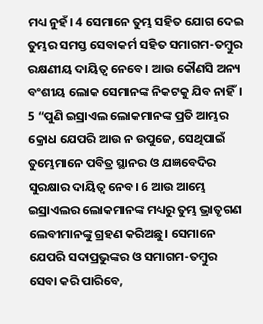ମଧ୍ୟ ନୁହଁ। 4 ସେମାନେ ତୁମ୍ଭ ସହିତ ଯୋଗ ଦେଇ ତୁମ୍ଭର ସମସ୍ତ ସେବାକର୍ମ ସହିତ ସମାଗମ-ତମ୍ବୁର ରକ୍ଷଣୀୟ ଦାୟିତ୍ୱ ନେବେ। ଆଉ କୌଣସି ଅନ୍ୟ ବଂଶୀୟ ଲୋକ ସେମାନଙ୍କ ନିକଟକୁ ଯିବ ନାହିଁ।
5 “ପୁଣି ଇସ୍ରାଏଲ ଲୋକମାନଙ୍କ ପ୍ରତି ଆମ୍ଭର କ୍ରୋଧ ଯେପରି ଆଉ ନ ଉପୁଜେ, ସେଥିପାଇଁ ତୁମ୍ଭେମାନେ ପବିତ୍ର ସ୍ଥାନର ଓ ଯଜ୍ଞବେଦିର ସୁରକ୍ଷାର ଦାୟିତ୍ୱ ନେବ। 6 ଆଉ ଆମ୍ଭେ ଇସ୍ରାଏଲର ଲୋକମାନଙ୍କ ମଧ୍ୟରୁ ତୁମ୍ଭ ଭ୍ରାତୃଗଣ ଲେବୀମାନଙ୍କୁ ଗ୍ରହଣ କରିଅଛୁ। ସେମାନେ ଯେପରି ସଦାପ୍ରଭୁଙ୍କର ଓ ସମାଗମ-ତମ୍ବୁର ସେବା କରି ପାରିବେ,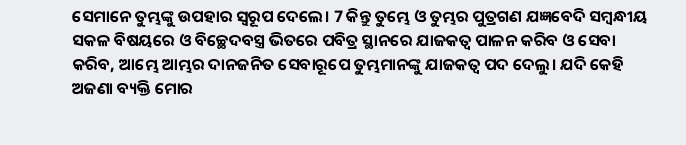ସେମାନେ ତୁମ୍ଭଙ୍କୁ ଉପହାର ସ୍ୱରୂପ ଦେଲେ। 7 କିନ୍ତୁ ତୁମ୍ଭେ ଓ ତୁମ୍ଭର ପୁତ୍ରଗଣ ଯଜ୍ଞବେଦି ସମ୍ବନ୍ଧୀୟ ସକଳ ବିଷୟରେ ଓ ବିଚ୍ଛେଦବସ୍ତ୍ର ଭିତରେ ପବିତ୍ର ସ୍ଥାନରେ ଯାଜକତ୍ୱ ପାଳନ କରିବ ଓ ସେବା କରିବ, ଆମ୍ଭେ ଆମ୍ଭର ଦାନଜନିତ ସେବାରୂପେ ତୁମ୍ଭମାନଙ୍କୁ ଯାଜକତ୍ୱ ପଦ ଦେଲୁ। ଯଦି କେହି ଅଜଣା ବ୍ୟକ୍ତି ମୋର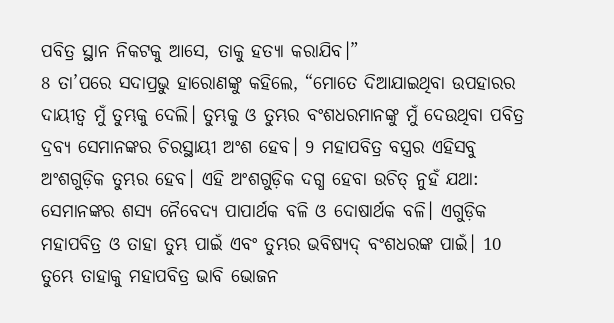ପବିତ୍ର ସ୍ଥାନ ନିକଟକୁ ଆସେ, ତାକୁ ହତ୍ୟା କରାଯିବ।”
8 ତା’ପରେ ସଦାପ୍ରଭୁ ହାରୋଣଙ୍କୁ କହିଲେ, “ମୋତେ ଦିଆଯାଇଥିବା ଉପହାରର ଦାୟୀତ୍ୱ ମୁଁ ତୁମ୍ଭକୁ ଦେଲି। ତୁମ୍ଭକୁ ଓ ତୁମ୍ଭର ବଂଶଧରମାନଙ୍କୁ ମୁଁ ଦେଉଥିବା ପବିତ୍ର ଦ୍ରବ୍ୟ ସେମାନଙ୍କର ଚିରସ୍ଥାୟୀ ଅଂଶ ହେବ। 9 ମହାପବିତ୍ର ବସ୍ତ୍ରର ଏହିସବୁ ଅଂଶଗୁଡ଼ିକ ତୁମ୍ଭର ହେବ। ଏହି ଅଂଶଗୁଡ଼ିକ ଦଗ୍ଧ ହେବା ଉଚିତ୍ ନୁହଁ ଯଥା: ସେମାନଙ୍କର ଶସ୍ୟ ନୈବେଦ୍ୟ ପାପାର୍ଥକ ବଳି ଓ ଦୋଷାର୍ଥକ ବଳି। ଏଗୁଡ଼ିକ ମହାପବିତ୍ର ଓ ତାହା ତୁମ୍ଭ ପାଇଁ ଏବଂ ତୁମ୍ଭର ଭବିଷ୍ୟଦ୍ ବଂଶଧରଙ୍କ ପାଇଁ। 10 ତୁମ୍ଭେ ତାହାକୁ ମହାପବିତ୍ର ଭାବି ଭୋଜନ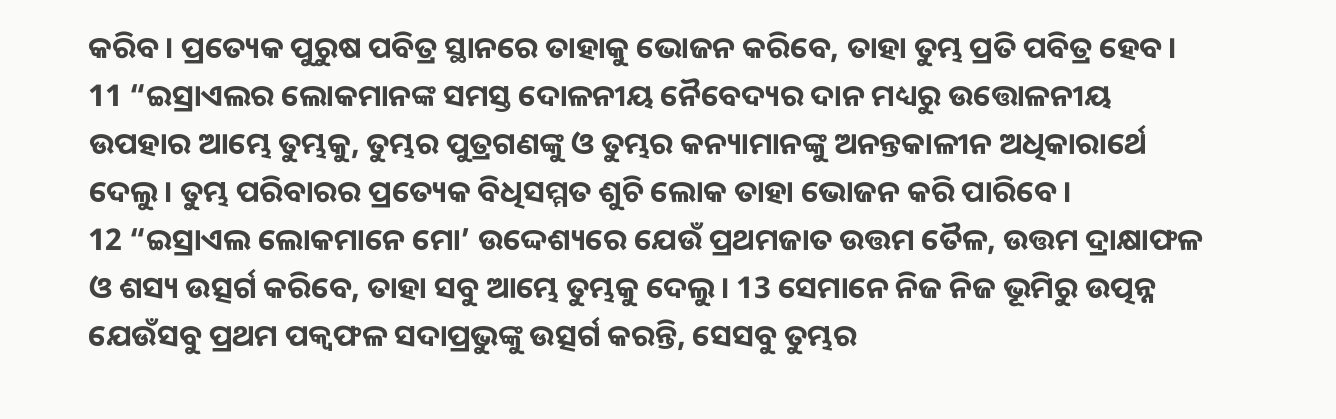କରିବ। ପ୍ରତ୍ୟେକ ପୁରୁଷ ପବିତ୍ର ସ୍ଥାନରେ ତାହାକୁ ଭୋଜନ କରିବେ, ତାହା ତୁମ୍ଭ ପ୍ରତି ପବିତ୍ର ହେବ।
11 “ଇସ୍ରାଏଲର ଲୋକମାନଙ୍କ ସମସ୍ତ ଦୋଳନୀୟ ନୈବେଦ୍ୟର ଦାନ ମଧ୍ୟରୁ ଉତ୍ତୋଳନୀୟ ଉପହାର ଆମ୍ଭେ ତୁମ୍ଭକୁ, ତୁମ୍ଭର ପୁତ୍ରଗଣଙ୍କୁ ଓ ତୁମ୍ଭର କନ୍ୟାମାନଙ୍କୁ ଅନନ୍ତକାଳୀନ ଅଧିକାରାର୍ଥେ ଦେଲୁ। ତୁମ୍ଭ ପରିବାରର ପ୍ରତ୍ୟେକ ବିଧିସମ୍ମତ ଶୁଚି ଲୋକ ତାହା ଭୋଜନ କରି ପାରିବେ।
12 “ଇସ୍ରାଏଲ ଲୋକମାନେ ମୋ’ ଉଦ୍ଦେଶ୍ୟରେ ଯେଉଁ ପ୍ରଥମଜାତ ଉତ୍ତମ ତୈଳ, ଉତ୍ତମ ଦ୍ରାକ୍ଷାଫଳ ଓ ଶସ୍ୟ ଉତ୍ସର୍ଗ କରିବେ, ତାହା ସବୁ ଆମ୍ଭେ ତୁମ୍ଭକୁ ଦେଲୁ। 13 ସେମାନେ ନିଜ ନିଜ ଭୂମିରୁ ଉତ୍ପନ୍ନ ଯେଉଁସବୁ ପ୍ରଥମ ପକ୍ୱଫଳ ସଦାପ୍ରଭୁଙ୍କୁ ଉତ୍ସର୍ଗ କରନ୍ତି, ସେସବୁ ତୁମ୍ଭର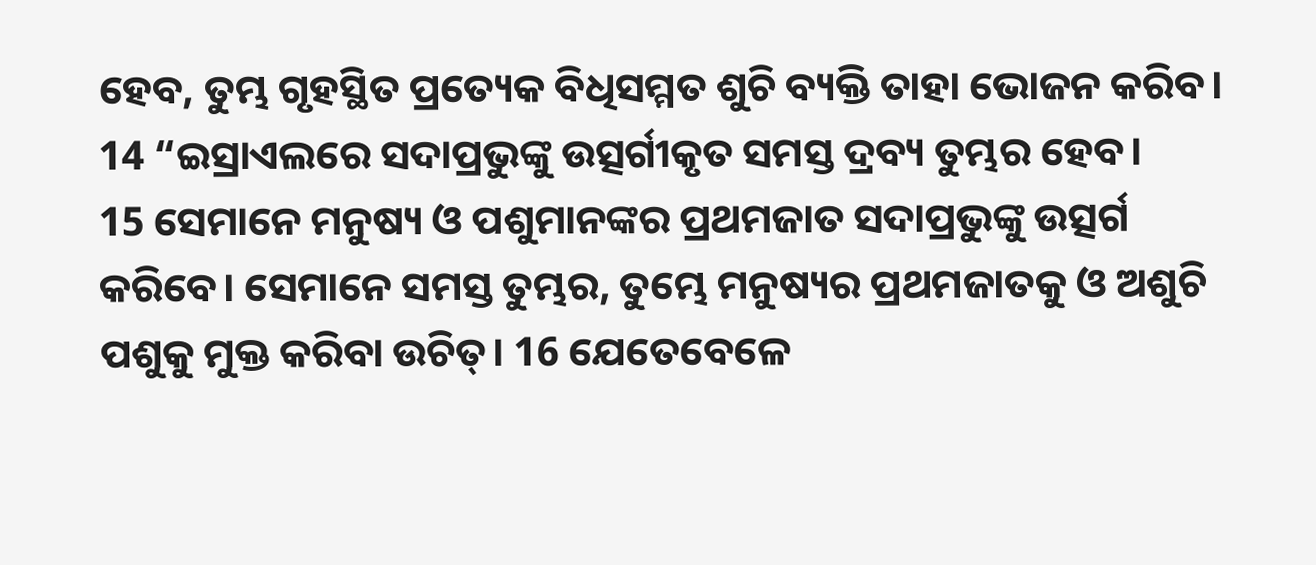ହେବ, ତୁମ୍ଭ ଗୃହସ୍ଥିତ ପ୍ରତ୍ୟେକ ବିଧିସମ୍ମତ ଶୁଚି ବ୍ୟକ୍ତି ତାହା ଭୋଜନ କରିବ।
14 “ଇସ୍ରାଏଲରେ ସଦାପ୍ରଭୁଙ୍କୁ ଉତ୍ସର୍ଗୀକୃତ ସମସ୍ତ ଦ୍ରବ୍ୟ ତୁମ୍ଭର ହେବ।
15 ସେମାନେ ମନୁଷ୍ୟ ଓ ପଶୁମାନଙ୍କର ପ୍ରଥମଜାତ ସଦାପ୍ରଭୁଙ୍କୁ ଉତ୍ସର୍ଗ କରିବେ। ସେମାନେ ସମସ୍ତ ତୁମ୍ଭର, ତୁମ୍ଭେ ମନୁଷ୍ୟର ପ୍ରଥମଜାତକୁ ଓ ଅଶୁଚି ପଶୁକୁ ମୁକ୍ତ କରିବା ଉଚିତ୍। 16 ଯେତେବେଳେ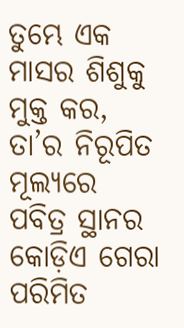ତୁମ୍ଭେ ଏକ ମାସର ଶିଶୁକୁ ମୁକ୍ତ କର, ତା’ର ନିରୂପିତ ମୂଲ୍ୟରେ ପବିତ୍ର ସ୍ଥାନର କୋଡ଼ିଏ ଗେରା ପରିମିତ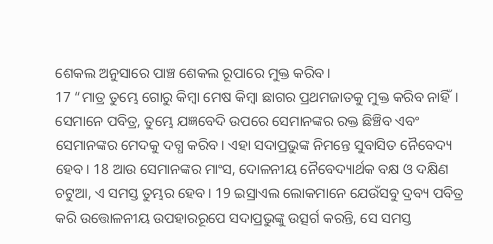ଶେକଲ ଅନୁସାରେ ପାଞ୍ଚ ଶେକଲ ରୂପାରେ ମୁକ୍ତ କରିବ।
17 “ମାତ୍ର ତୁମ୍ଭେ ଗୋରୁ କିମ୍ବା ମେଷ କିମ୍ବା ଛାଗର ପ୍ରଥମଜାତକୁ ମୁକ୍ତ କରିବ ନାହିଁ। ସେମାନେ ପବିତ୍ର, ତୁମ୍ଭେ ଯଜ୍ଞବେଦି ଉପରେ ସେମାନଙ୍କର ରକ୍ତ ଛିଞ୍ଚିବ ଏବଂ ସେମାନଙ୍କର ମେଦକୁ ଦଗ୍ଧ କରିବ। ଏହା ସଦାପ୍ରଭୁଙ୍କ ନିମନ୍ତେ ସୁବାସିତ ନୈବେଦ୍ୟ ହେବ। 18 ଆଉ ସେମାନଙ୍କର ମାଂସ, ଦୋଳନୀୟ ନୈବେଦ୍ୟାର୍ଥକ ବକ୍ଷ ଓ ଦକ୍ଷିଣ ଚଟୁଆ, ଏ ସମସ୍ତ ତୁମ୍ଭର ହେବ। 19 ଇସ୍ରାଏଲ ଲୋକମାନେ ଯେଉଁସବୁ ଦ୍ରବ୍ୟ ପବିତ୍ର କରି ଉତ୍ତୋଳନୀୟ ଉପହାରରୂପେ ସଦାପ୍ରଭୁଙ୍କୁ ଉତ୍ସର୍ଗ କରନ୍ତି, ସେ ସମସ୍ତ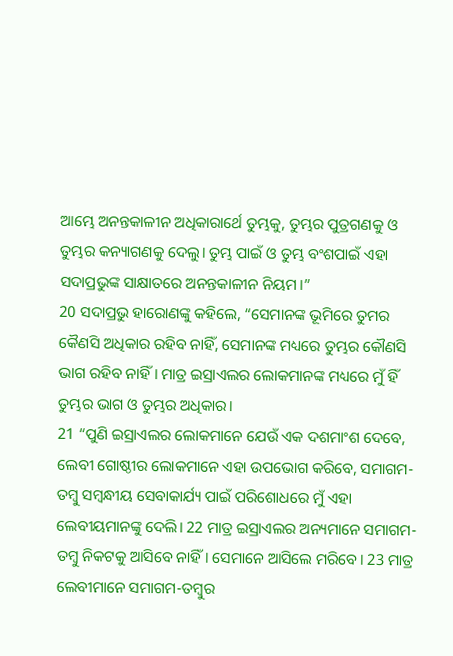ଆମ୍ଭେ ଅନନ୍ତକାଳୀନ ଅଧିକାରାର୍ଥେ ତୁମ୍ଭକୁ, ତୁମ୍ଭର ପୁତ୍ରଗଣକୁ ଓ ତୁମ୍ଭର କନ୍ୟାଗଣକୁ ଦେଲୁ। ତୁମ୍ଭ ପାଇଁ ଓ ତୁମ୍ଭ ବଂଶପାଇଁ ଏହା ସଦାପ୍ରଭୁଙ୍କ ସାକ୍ଷାତରେ ଅନନ୍ତକାଳୀନ ନିୟମ।”
20 ସଦାପ୍ରଭୁ ହାରୋଣଙ୍କୁ କହିଲେ, “ସେମାନଙ୍କ ଭୂମିରେ ତୁମର କୈଣସି ଅଧିକାର ରହିବ ନାହିଁ, ସେମାନଙ୍କ ମଧ୍ୟରେ ତୁମ୍ଭର କୌଣସି ଭାଗ ରହିବ ନାହିଁ। ମାତ୍ର ଇସ୍ରାଏଲର ଲୋକମାନଙ୍କ ମଧ୍ୟରେ ମୁଁ ହିଁ ତୁମ୍ଭର ଭାଗ ଓ ତୁମ୍ଭର ଅଧିକାର।
21 “ପୁଣି ଇସ୍ରାଏଲର ଲୋକମାନେ ଯେଉଁ ଏକ ଦଶମାଂଶ ଦେବେ, ଲେବୀ ଗୋଷ୍ଠୀର ଲୋକମାନେ ଏହା ଉପଭୋଗ କରିବେ, ସମାଗମ-ତମ୍ବୁ ସମ୍ବନ୍ଧୀୟ ସେବାକାର୍ଯ୍ୟ ପାଇଁ ପରିଶୋଧରେ ମୁଁ ଏହା ଲେବୀୟମାନଙ୍କୁ ଦେଲି। 22 ମାତ୍ର ଇସ୍ରାଏଲର ଅନ୍ୟମାନେ ସମାଗମ-ତମ୍ବୁ ନିକଟକୁ ଆସିବେ ନାହିଁ। ସେମାନେ ଆସିଲେ ମରିବେ। 23 ମାତ୍ର ଲେବୀମାନେ ସମାଗମ-ତମ୍ବୁର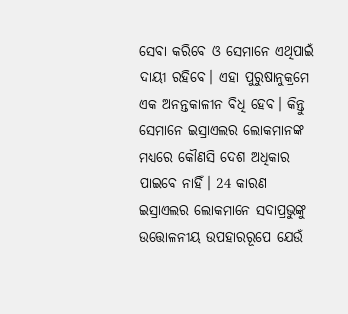ସେବା କରିବେ ଓ ସେମାନେ ଏଥିପାଇଁ ଦାୟୀ ରହିବେ। ଏହା ପୁରୁଷାନୁକ୍ରମେ ଏକ ଅନନ୍ତକାଳୀନ ବିଧି ହେବ। କିନ୍ତୁ ସେମାନେ ଇସ୍ରାଏଲର ଲୋକମାନଙ୍କ ମଧ୍ୟରେ କୌଣସି ଦେଶ ଅଧିକାର ପାଇବେ ନାହିଁ। 24 କାରଣ ଇସ୍ରାଏଲର ଲୋକମାନେ ସଦାପ୍ରଭୁଙ୍କୁ ଉତ୍ତୋଳନୀୟ ଉପହାରରୂପେ ଯେଉଁ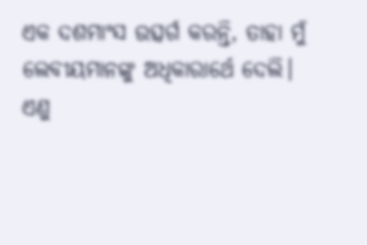ଏକ ଦଶମାଂସ ଉତ୍ସର୍ଗ କରନ୍ତି, ତାହା ମୁଁ ଲେବୀୟମାନଙ୍କୁ ଅଧିକାରାର୍ଥେ ଦେଲି। ଏଣୁ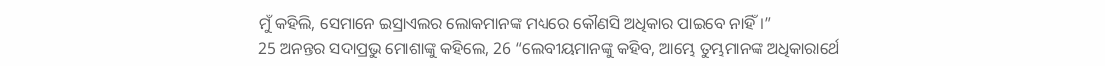ମୁଁ କହିଲି, ସେମାନେ ଇସ୍ରାଏଲର ଲୋକମାନଙ୍କ ମଧ୍ୟରେ କୌଣସି ଅଧିକାର ପାଇବେ ନାହିଁ।”
25 ଅନନ୍ତର ସଦାପ୍ରଭୁ ମୋଶାଙ୍କୁ କହିଲେ, 26 “ଲେବୀୟମାନଙ୍କୁ କହିବ, ଆମ୍ଭେ ତୁମ୍ଭମାନଙ୍କ ଅଧିକାରାର୍ଥେ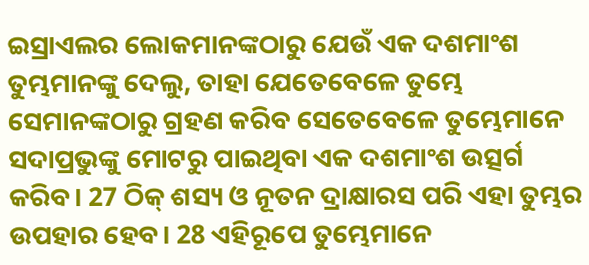ଇସ୍ରାଏଲର ଲୋକମାନଙ୍କଠାରୁ ଯେଉଁ ଏକ ଦଶମାଂଶ ତୁମ୍ଭମାନଙ୍କୁ ଦେଲୁ, ତାହା ଯେତେବେଳେ ତୁମ୍ଭେ ସେମାନଙ୍କଠାରୁ ଗ୍ରହଣ କରିବ ସେତେବେଳେ ତୁମ୍ଭେମାନେ ସଦାପ୍ରଭୁଙ୍କୁ ମୋଟରୁ ପାଇଥିବା ଏକ ଦଶମାଂଶ ଉତ୍ସର୍ଗ କରିବ। 27 ଠିକ୍ ଶସ୍ୟ ଓ ନୂତନ ଦ୍ରାକ୍ଷାରସ ପରି ଏହା ତୁମ୍ଭର ଉପହାର ହେବ। 28 ଏହିରୂପେ ତୁମ୍ଭେମାନେ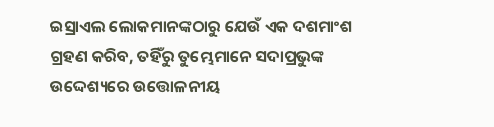ଇସ୍ରାଏଲ ଲୋକମାନଙ୍କଠାରୁ ଯେଉଁ ଏକ ଦଶମାଂଶ ଗ୍ରହଣ କରିବ, ତହିଁରୁ ତୁମ୍ଭେମାନେ ସଦାପ୍ରଭୁଙ୍କ ଉଦ୍ଦେଶ୍ୟରେ ଉତ୍ତୋଳନୀୟ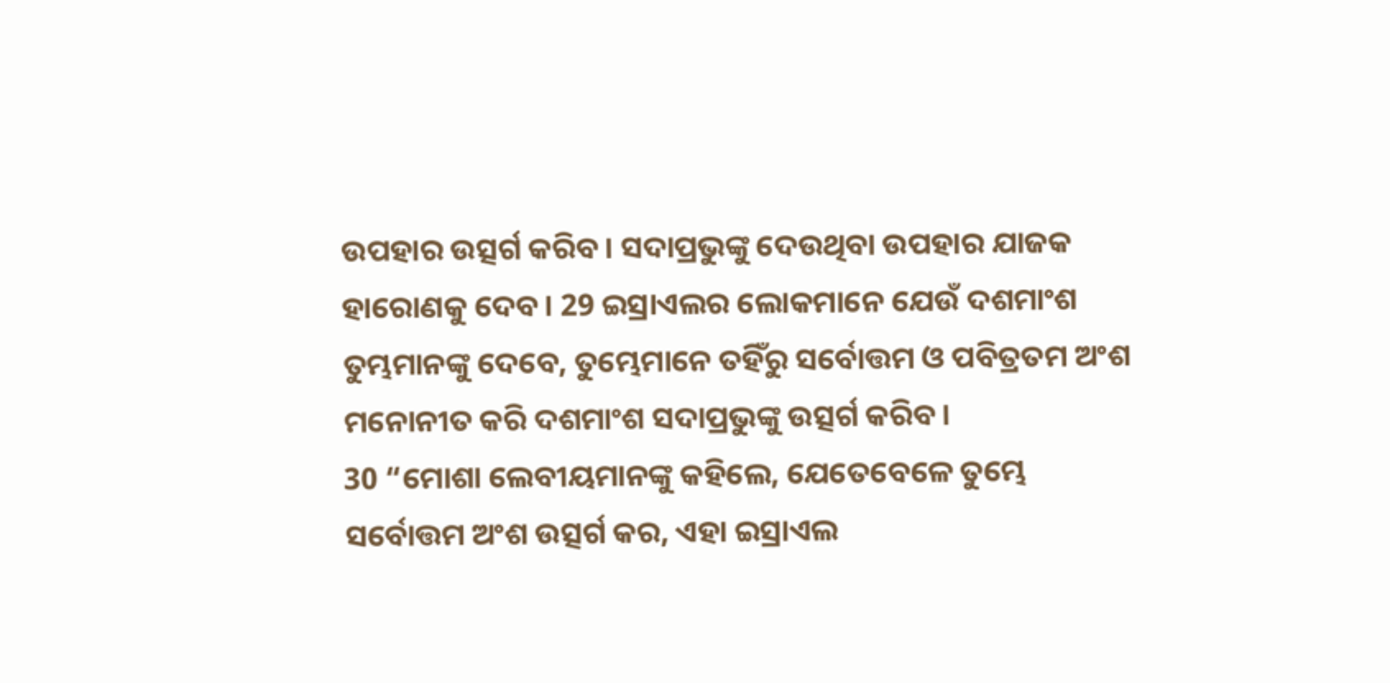ଉପହାର ଉତ୍ସର୍ଗ କରିବ। ସଦାପ୍ରଭୁଙ୍କୁ ଦେଉଥିବା ଉପହାର ଯାଜକ ହାରୋଣକୁ ଦେବ। 29 ଇସ୍ରାଏଲର ଲୋକମାନେ ଯେଉଁ ଦଶମାଂଶ ତୁମ୍ଭମାନଙ୍କୁ ଦେବେ, ତୁମ୍ଭେମାନେ ତହିଁରୁ ସର୍ବୋତ୍ତମ ଓ ପବିତ୍ରତମ ଅଂଶ ମନୋନୀତ କରି ଦଶମାଂଶ ସଦାପ୍ରଭୁଙ୍କୁ ଉତ୍ସର୍ଗ କରିବ।
30 “ମୋଶା ଲେବୀୟମାନଙ୍କୁ କହିଲେ, ଯେତେବେଳେ ତୁମ୍ଭେ ସର୍ବୋତ୍ତମ ଅଂଶ ଉତ୍ସର୍ଗ କର, ଏହା ଇସ୍ରାଏଲ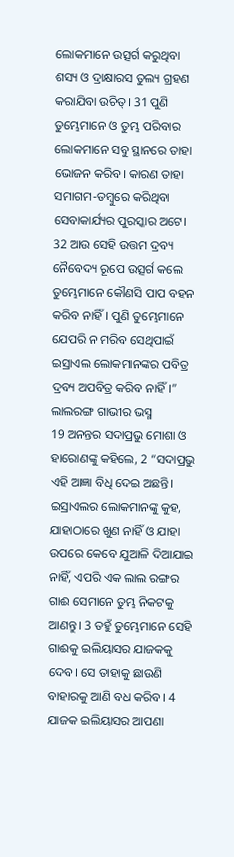ଲୋକମାନେ ଉତ୍ସର୍ଗ କରୁଥିବା ଶସ୍ୟ ଓ ଦ୍ରାକ୍ଷାରସ ତୁଲ୍ୟ ଗ୍ରହଣ କରାଯିବା ଉଚିତ୍। 31 ପୁଣି ତୁମ୍ଭେମାନେ ଓ ତୁମ୍ଭ ପରିବାର ଲୋକମାନେ ସବୁ ସ୍ଥାନରେ ତାହା ଭୋଜନ କରିବ। କାରଣ ତାହା ସମାଗମ-ତମ୍ବୁରେ କରିଥିବା ସେବାକାର୍ଯ୍ୟର ପୁରସ୍କାର ଅଟେ। 32 ଆଉ ସେହି ଉତ୍ତମ ଦ୍ରବ୍ୟ ନୈବେଦ୍ୟ ରୂପେ ଉତ୍ସର୍ଗ କଲେ ତୁମ୍ଭେମାନେ କୌଣସି ପାପ ବହନ କରିବ ନାହିଁ। ପୁଣି ତୁମ୍ଭେମାନେ ଯେପରି ନ ମରିବ ସେଥିପାଇଁ ଇସ୍ରାଏଲ ଲୋକମାନଙ୍କର ପବିତ୍ର ଦ୍ରବ୍ୟ ଅପବିତ୍ର କରିବ ନାହିଁ।”
ଲାଲରଙ୍ଗ ଗାଭୀର ଭସ୍ମ
19 ଅନନ୍ତର ସଦାପ୍ରଭୁ ମୋଶା ଓ ହାରୋଣଙ୍କୁ କହିଲେ, 2 “ସଦାପ୍ରଭୁ ଏହି ଆଜ୍ଞା ବିଧି ଦେଇ ଅଛନ୍ତି। ଇସ୍ରାଏଲର ଲୋକମାନଙ୍କୁ କୁହ, ଯାହାଠାରେ ଖୁଣ ନାହିଁ ଓ ଯାହା ଉପରେ କେବେ ଯୁଆଳି ଦିଆଯାଇ ନାହିଁ, ଏପରି ଏକ ଲାଲ ରଙ୍ଗର ଗାଈ ସେମାନେ ତୁମ୍ଭ ନିକଟକୁ ଆଣନ୍ତୁ। 3 ତହୁଁ ତୁମ୍ଭେମାନେ ସେହି ଗାଈକୁ ଇଲିୟାସର ଯାଜକକୁ ଦେବ। ସେ ତାହାକୁ ଛାଉଣି ବାହାରକୁ ଆଣି ବଧ କରିବ। 4 ଯାଜକ ଇଲିୟାସର ଆପଣା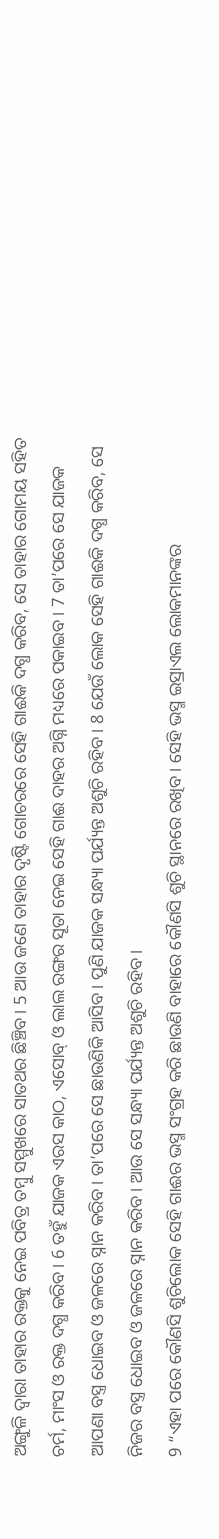ଅଙ୍ଗୁଳି ଦ୍ୱାରା ତାହାର ରକ୍ତକୁ ନେଇ ପବିତ୍ର ତମ୍ବୁ ସମ୍ମୁଖରେ ସାତଥର ଛିଞ୍ଚିବ। 5 ଆଉ ଜଣେ ତାହାର ଦୃଷ୍ଟି ଗୋଚରରେ ସେହି ଗାଈକି ଦଗ୍ଧ କରିବ, ସେ ତାହାର ଗୋମୟ ସହିତ ଚର୍ମ, ମାଂସ ଓ ରକ୍ତ ଦଗ୍ଧ କରିବ। 6 ତହୁଁ ଯାଜକ ଏରସ କାଠ, ଏସୋବ୍ ଓ ଲାଲ ରଙ୍ଗର ସୂତା ନେଇ ସେହି ଗାଈ ଦାହର ଅଗ୍ନି ମଧ୍ୟରେ ପକାଇବ। 7 ତା’ପରେ ସେ ଯାଜକ ଆପଣା ବସ୍ତ୍ର ଧୋଇବ ଓ ଜଳରେ ସ୍ନାନ କରିବ। ତା’ପରେ ସେ ଛାଉଣିକି ଆସିବ। ପୁଣି ଯାଜକ ସନ୍ଧ୍ୟା ପର୍ଯ୍ୟନ୍ତ ଅଶୁଚି ରହିବ। 8 ଯେଉଁ ଲୋକ ସେହି ଗାଈକି ଦଗ୍ଧ କରିବ, ସେ ନିଜର ବସ୍ତ୍ର ଧୋଇବ ଓ ଜଳରେ ସ୍ନାନ କରିବ। ଆଉ ସେ ସନ୍ଧ୍ୟା ପର୍ଯ୍ୟନ୍ତ ଅଶୁଚି ରହିବ।
9 “ଏହା ପରେ କୌଣସି ଶୁଚିଲୋକ ସେହି ଗାଈର ଭସ୍ମ ସଂଗ୍ରହ କରି ଛାଉଣି ବାହାରେ କୌଣସି ଶୁଚି ସ୍ଥାନରେ ରଖିବ। ସେହି ଭସ୍ମ ଇସ୍ରାଏଲ ଲୋକମାନଙ୍କର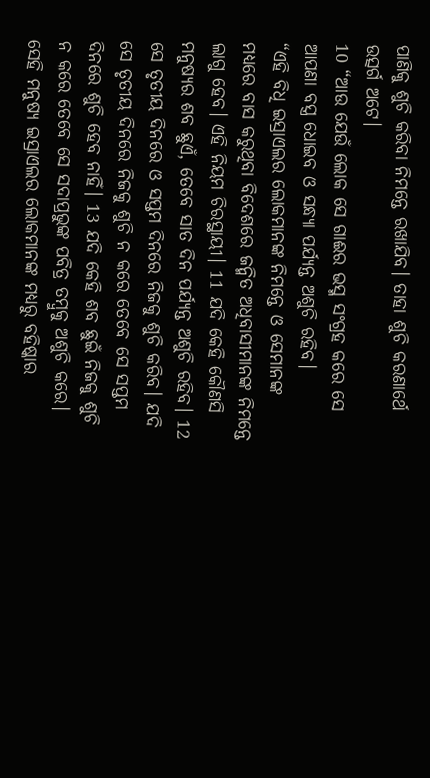ପାଣିକୁ ଶୁଚି କରିବା ନିମନ୍ତେ ରଖାଯିବ। ତାହା ଶୁଚି କରଣାର୍ଥେ ଉତ୍ସର୍ଗ ଅଟେ।
10 “ଆଉ ଯେଉଁ ଲୋକ ସେ ଗାଈର ଭସ୍ମ ସଂଗ୍ରହ କରେ ସେ ଆପଣା ବସ୍ତ୍ର ଧୋଇବ ଓ ସନ୍ଧ୍ୟା ପର୍ଯ୍ୟନ୍ତ ଅଶୁଚି ରହିବ।
“ଏହି ବିଧି ଇସ୍ରାଏଲର ଲୋକମାନଙ୍କ ନିମନ୍ତେ ଓ ସେମାନଙ୍କ ମଧ୍ୟରେ ବାସ କରୁଥିବା ବିଦେଶରେ ଜନ୍ମିତ ଅଧିବାସୀମାନଙ୍କ ନିମନ୍ତେ ଲାଗୁ ହେବ। ଏହି ନିୟମ ଚିରସ୍ଥାୟୀ। 11 ଯଦି କେହି କୌଣସି ମନୁଷ୍ୟର ଶବ ଛୁଏଁ, ତେବେ ସାତ ଦିନ ପର୍ଯ୍ୟନ୍ତ ଅଶୁଚି ରହିବ। 12 ସେ ତୃତୀୟ ଦିନରେ ଓ ସପ୍ତମ ଦିନରେ ନିଜକୁ ଶୁଚି କରିବ। ଯଦି ସେ ତୃତୀୟ ଦିନରେ ନିଜକୁ ଶୁଚି ନ କରେ ତେବେ ସେ ସପ୍ତମ ଦିନରେ ଶୁଚି ହେବ ନାହିଁ। 13 ଯଦି କେହି ଶବ ଛୁଇଁ ନିଜକୁ ଶୁଚି ନ କରେ ତେବେ ସେ ସଦାପ୍ରଭୁଙ୍କ ପବିତ୍ର ତମ୍ବୁକୁ ଅଶୁଚି କରେ। ସେହି ମନୁଷ୍ୟ ଇସ୍ରାଏଲର ଲୋକମାନଙ୍କ ମଧ୍ୟରୁ ବହିଷ୍କାର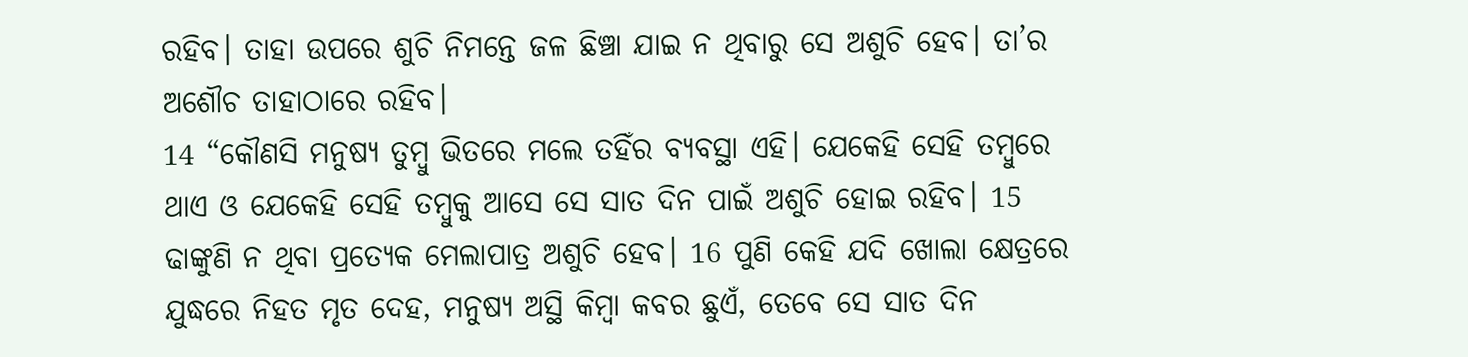ରହିବ। ତାହା ଉପରେ ଶୁଚି ନିମନ୍ତେ ଜଳ ଛିଞ୍ଚା ଯାଇ ନ ଥିବାରୁ ସେ ଅଶୁଚି ହେବ। ତା’ର ଅଶୌଚ ତାହାଠାରେ ରହିବ।
14 “କୌଣସି ମନୁଷ୍ୟ ତୁମ୍ବୁ ଭିତରେ ମଲେ ତହିଁର ବ୍ୟବସ୍ଥା ଏହି। ଯେକେହି ସେହି ତମ୍ବୁରେ ଥାଏ ଓ ଯେକେହି ସେହି ତମ୍ବୁକୁ ଆସେ ସେ ସାତ ଦିନ ପାଇଁ ଅଶୁଚି ହୋଇ ରହିବ। 15 ଢାଙ୍କୁଣି ନ ଥିବା ପ୍ରତ୍ୟେକ ମେଲାପାତ୍ର ଅଶୁଚି ହେବ। 16 ପୁଣି କେହି ଯଦି ଖୋଲା କ୍ଷେତ୍ରରେ ଯୁଦ୍ଧରେ ନିହତ ମୃତ ଦେହ, ମନୁଷ୍ୟ ଅସ୍ଥି କିମ୍ବା କବର ଛୁଏଁ, ତେବେ ସେ ସାତ ଦିନ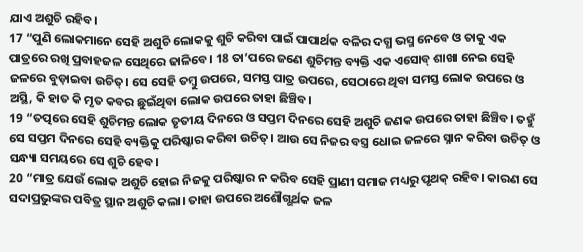ଯାଏ ଅଶୁଚି ରହିବ।
17 “ପୁଣି ଲୋକମାନେ ସେହି ଅଶୁଚି ଲୋକକୁ ଶୁଚି କରିବା ପାଇଁ ପାପାର୍ଥକ ବଳିର ଦଗ୍ଧ ଭସ୍ମ ନେବେ ଓ ତାକୁ ଏକ ପାତ୍ରରେ ରଖି ପ୍ରବାହଜଳ ସେଥିରେ ଢାଳିବେ। 18 ତା’ପରେ ଜଣେ ଶୁଚିମନ୍ତ ବ୍ୟକ୍ତି ଏକ ଏସୋବ୍ ଶାଖା ନେଇ ସେହି ଜଳରେ ବୁଡ଼ାଇବା ଉଚିତ୍। ସେ ସେହି ତମ୍ବୁ ଉପରେ, ସମସ୍ତ ପାତ୍ର ଉପରେ, ସେଠାରେ ଥିବା ସମସ୍ତ ଲୋକ ଉପରେ ଓ ଅସ୍ଥି, କି ହାତ କି ମୃତ କବର ଛୁଇଁଥିବା ଲୋକ ଉପରେ ତାହା ଛିଞ୍ଚିବ।
19 “ତତ୍ପରେ ସେହି ଶୁଚିମନ୍ତ ଲୋକ ତୃତୀୟ ଦିନରେ ଓ ସପ୍ତମ ଦିନରେ ସେହି ଅଶୁଚି ଜଣକ ଉପରେ ତାହା ଛିଞ୍ଚିବ। ତହୁଁ ସେ ସପ୍ତମ ଦିନରେ ସେହି ବ୍ୟକ୍ତିକୁ ପରିଷ୍କାର କରିବା ଉଚିତ୍। ଆଉ ସେ ନିଜର ବସ୍ତ୍ର ଧୋଇ ଜଳରେ ସ୍ନାନ କରିବା ଉଚିତ୍ ଓ ସନ୍ଧ୍ୟା ସମୟରେ ସେ ଶୁଚି ହେବ।
20 “ମାତ୍ର ଯେଉଁ ଲୋକ ଅଶୁଚି ହୋଇ ନିଜକୁ ପରିଷ୍କାର ନ କରିବ ସେହି ପ୍ରାଣୀ ସମାଜ ମଧ୍ୟରୁ ପୃଥକ୍ ରହିବ। କାରଣ ସେ ସଦାପ୍ରଭୁଙ୍କର ପବିତ୍ର ସ୍ଥାନ ଅଶୁଚି କଲା। ତାହା ଉପରେ ଅଶୌଗ୍ଭର୍ଥକ ଜଳ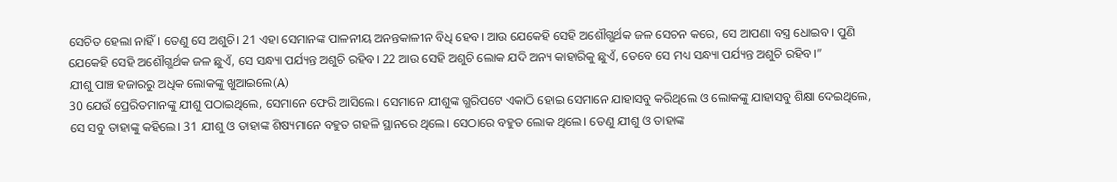ସେଚିତ ହେଲା ନାହିଁ। ତେଣୁ ସେ ଅଶୁଚି। 21 ଏହା ସେମାନଙ୍କ ପାଳନୀୟ ଅନନ୍ତକାଳୀନ ବିଧି ହେବ। ଆଉ ଯେକେହି ସେହି ଅଶୌଗ୍ଭର୍ଥକ ଜଳ ସେଚନ କରେ, ସେ ଆପଣା ବସ୍ତ୍ର ଧୋଇବ। ପୁଣି ଯେକେହି ସେହି ଅଶୌଗ୍ଭର୍ଥକ ଜଳ ଛୁଏଁ, ସେ ସନ୍ଧ୍ୟା ପର୍ଯ୍ୟନ୍ତ ଅଶୁଚି ରହିବ। 22 ଆଉ ସେହି ଅଶୁଚି ଲୋକ ଯଦି ଅନ୍ୟ କାହାରିକୁ ଛୁଏଁ, ତେବେ ସେ ମଧ୍ୟ ସନ୍ଧ୍ୟା ପର୍ଯ୍ୟନ୍ତ ଅଶୁଚି ରହିବ।”
ଯୀଶୁ ପାଞ୍ଚ ହଜାରରୁ ଅଧିକ ଲୋକଙ୍କୁ ଖୁଆଇଲେ(A)
30 ଯେଉଁ ପ୍ରେରିତମାନଙ୍କୁ ଯୀଶୁ ପଠାଇଥିଲେ, ସେମାନେ ଫେରି ଆସିଲେ। ସେମାନେ ଯୀଶୁଙ୍କ ଗ୍ଭରିପଟେ ଏକାଠି ହୋଇ ସେମାନେ ଯାହାସବୁ କରିଥିଲେ ଓ ଲୋକଙ୍କୁ ଯାହାସବୁ ଶିକ୍ଷା ଦେଇଥିଲେ, ସେ ସବୁ ତାହାଙ୍କୁ କହିଲେ। 31 ଯୀଶୁ ଓ ତାହାଙ୍କ ଶିଷ୍ୟମାନେ ବହୁତ ଗହଳି ସ୍ଥାନରେ ଥିଲେ। ସେଠାରେ ବହୁତ ଲୋକ ଥିଲେ। ତେଣୁ ଯୀଶୁ ଓ ତାହାଙ୍କ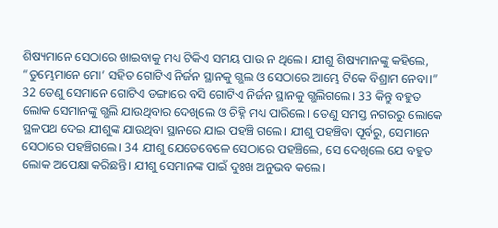ଶିଷ୍ୟମାନେ ସେଠାରେ ଖାଇବାକୁ ମଧ୍ୟ ଟିକିଏ ସମୟ ପାଉ ନ ଥିଲେ। ଯୀଶୁ ଶିଷ୍ୟମାନଙ୍କୁ କହିଲେ, “ତୁମ୍ଭେମାନେ ମୋ’ ସହିତ ଗୋଟିଏ ନିର୍ଜନ ସ୍ଥାନକୁ ଗ୍ଭଲ ଓ ସେଠାରେ ଆମ୍ଭେ ଟିକେ ବିଶ୍ରାମ ନେବା।”
32 ତେଣୁ ସେମାନେ ଗୋଟିଏ ଡଙ୍ଗାରେ ବସି ଗୋଟିଏ ନିର୍ଜନ ସ୍ଥାନକୁ ଗ୍ଭଲିଗଲେ। 33 କିନ୍ତୁ ବହୁତ ଲୋକ ସେମାନଙ୍କୁ ଗ୍ଭଲି ଯାଉଥିବାର ଦେଖିଲେ ଓ ଚିହ୍ନି ମଧ୍ୟ ପାରିଲେ। ତେଣୁ ସମସ୍ତ ନଗରରୁ ଲୋକେ ସ୍ଥଳପଥ ଦେଇ ଯୀଶୁଙ୍କ ଯାଉଥିବା ସ୍ଥାନରେ ଯାଇ ପହଞ୍ଚି ଗଲେ। ଯୀଶୁ ପହଞ୍ଚିବା ପୂର୍ବରୁ, ସେମାନେ ସେଠାରେ ପହଞ୍ଚିଗଲେ। 34 ଯୀଶୁ ଯେତେବେଳେ ସେଠାରେ ପହଞ୍ଚିଲେ, ସେ ଦେଖିଲେ ଯେ ବହୁତ ଲୋକ ଅପେକ୍ଷା କରିଛନ୍ତି। ଯୀଶୁ ସେମାନଙ୍କ ପାଇଁ ଦୁଃଖ ଅନୁଭବ କଲେ।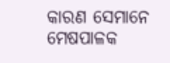କାରଣ ସେମାନେ ମେଷପାଳକ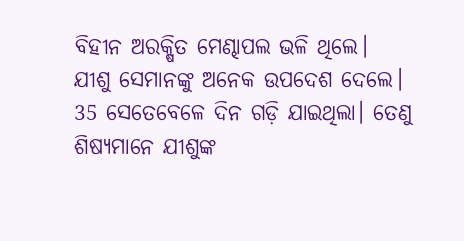ବିହୀନ ଅରକ୍ଷିତ ମେଣ୍ଢାପଲ ଭଳି ଥିଲେ। ଯୀଶୁ ସେମାନଙ୍କୁ ଅନେକ ଉପଦେଶ ଦେଲେ।
35 ସେତେବେଳେ ଦିନ ଗଡ଼ି ଯାଇଥିଲା। ତେଣୁ ଶିଷ୍ୟମାନେ ଯୀଶୁଙ୍କ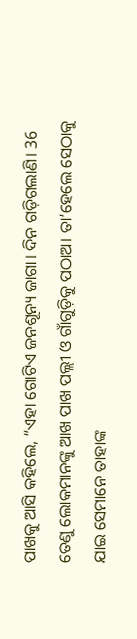ପାଖକୁ ଆସି କହିଲେ, “ଏହା ଗୋଟିଏ ଜନଶୂନ୍ୟ ଜାଗା। ଦିନ ଗଡ଼ିଗଲାଣି। 36 ତେଣୁ ଲୋକମାନଙ୍କୁ ଆଖ ପାଖ ପଲ୍ଲୀ ଓ ଗାଁଗୁଡ଼ିକୁ ପଠାଅ। ତା’ହେଲେ ସେଠାକୁ ଯାଇ ସେମାନେ ତାହାଙ୍କ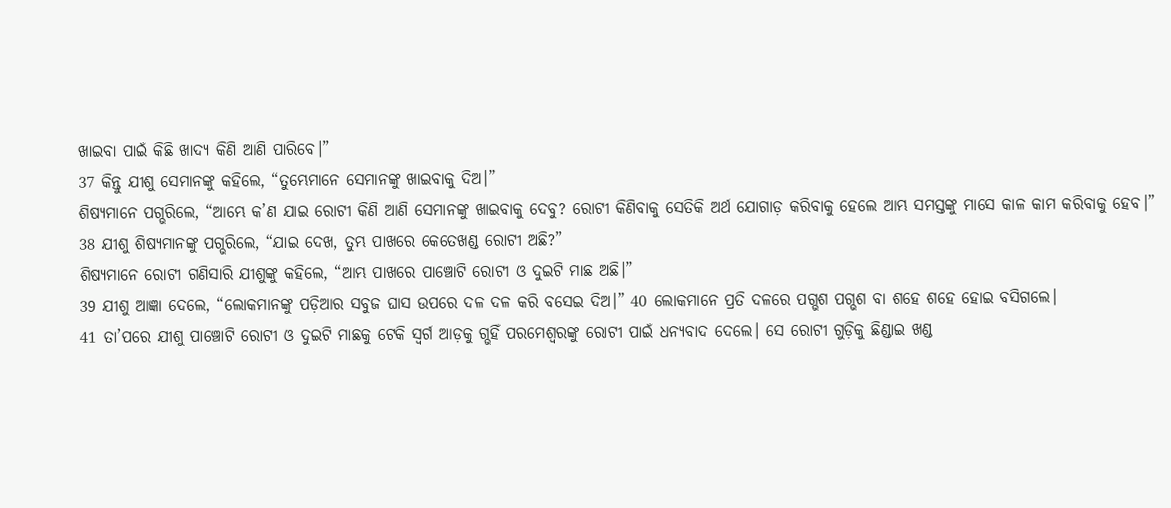ଖାଇବା ପାଇଁ କିଛି ଖାଦ୍ୟ କିଣି ଆଣି ପାରିବେ।”
37 କିନ୍ତୁ ଯୀଶୁ ସେମାନଙ୍କୁ କହିଲେ, “ତୁମ୍ଭେମାନେ ସେମାନଙ୍କୁ ଖାଇବାକୁ ଦିଅ।”
ଶିଷ୍ୟମାନେ ପଗ୍ଭରିଲେ, “ଆମ୍ଭେ କ’ଣ ଯାଇ ରୋଟୀ କିଣି ଆଣି ସେମାନଙ୍କୁ ଖାଇବାକୁ ଦେବୁ? ରୋଟୀ କିଣିବାକୁ ସେତିକି ଅର୍ଥ ଯୋଗାଡ଼ କରିବାକୁ ହେଲେ ଆମ୍ଭ ସମସ୍ତଙ୍କୁ ମାସେ କାଳ କାମ କରିବାକୁ ହେବ।”
38 ଯୀଶୁ ଶିଷ୍ୟମାନଙ୍କୁ ପଗ୍ଭରିଲେ, “ଯାଇ ଦେଖ, ତୁମ୍ଭ ପାଖରେ କେତେଖଣ୍ଡ ରୋଟୀ ଅଛି?”
ଶିଷ୍ୟମାନେ ରୋଟୀ ଗଣିସାରି ଯୀଶୁଙ୍କୁ କହିଲେ, “ଆମ୍ଭ ପାଖରେ ପାଞ୍ଚୋଟି ରୋଟୀ ଓ ଦୁଇଟି ମାଛ ଅଛି।”
39 ଯୀଶୁ ଆଜ୍ଞା ଦେଲେ, “ଲୋକମାନଙ୍କୁ ପଡ଼ିଆର ସବୁଜ ଘାସ ଉପରେ ଦଳ ଦଳ କରି ବସେଇ ଦିଅ।” 40 ଲୋକମାନେ ପ୍ରତି ଦଳରେ ପଗ୍ଭଶ ପଗ୍ଭଶ ବା ଶହେ ଶହେ ହୋଇ ବସିଗଲେ।
41 ତା’ପରେ ଯୀଶୁ ପାଞ୍ଚୋଟି ରୋଟୀ ଓ ଦୁଇଟି ମାଛକୁ ଟେକି ସ୍ୱର୍ଗ ଆଡ଼କୁ ଗ୍ଭହିଁ ପରମେଶ୍ୱରଙ୍କୁ ରୋଟୀ ପାଇଁ ଧନ୍ୟବାଦ ଦେଲେ। ସେ ରୋଟୀ ଗୁଡ଼ିକୁ ଛିଣ୍ଡାଇ ଖଣ୍ଡ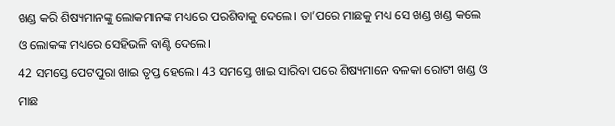ଖଣ୍ଡ କରି ଶିଷ୍ୟମାନଙ୍କୁ ଲୋକମାନଙ୍କ ମଧ୍ୟରେ ପରଶିବାକୁ ଦେଲେ। ତା’ପରେ ମାଛକୁ ମଧ୍ୟ ସେ ଖଣ୍ଡ ଖଣ୍ଡ କଲେ ଓ ଲୋକଙ୍କ ମଧ୍ୟରେ ସେହିଭଳି ବାଣ୍ଟି ଦେଲେ।
42 ସମସ୍ତେ ପେଟପୁରା ଖାଇ ତୃପ୍ତ ହେଲେ। 43 ସମସ୍ତେ ଖାଇ ସାରିବା ପରେ ଶିଷ୍ୟମାନେ ବଳକା ରୋଟୀ ଖଣ୍ଡ ଓ ମାଛ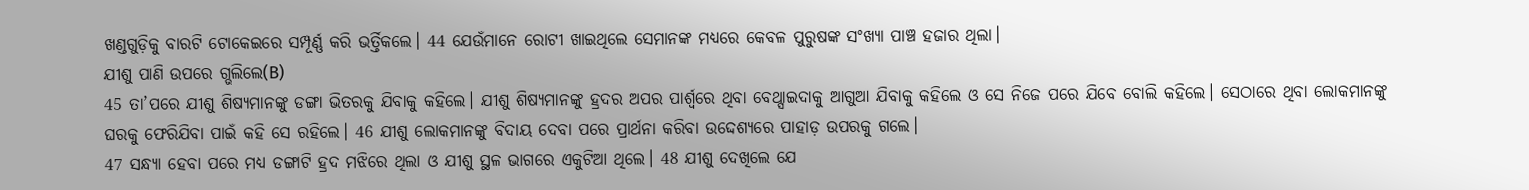ଖଣ୍ଡଗୁଡ଼ିକୁ ବାରଟି ଟୋକେଇରେ ସମ୍ପୂର୍ଣ୍ଣ କରି ଭର୍ତ୍ତିକଲେ। 44 ଯେଉଁମାନେ ରୋଟୀ ଖାଇଥିଲେ ସେମାନଙ୍କ ମଧ୍ୟରେ କେବଳ ପୁରୁଷଙ୍କ ସଂଖ୍ୟା ପାଞ୍ଚ ହଜାର ଥିଲା।
ଯୀଶୁ ପାଣି ଉପରେ ଗ୍ଭଲିଲେ(B)
45 ତା’ପରେ ଯୀଶୁ ଶିଷ୍ୟମାନଙ୍କୁ ଡଙ୍ଗା ଭିତରକୁ ଯିବାକୁ କହିଲେ। ଯୀଶୁ ଶିଷ୍ୟମାନଙ୍କୁ ହ୍ରଦର ଅପର ପାର୍ଶ୍ୱରେ ଥିବା ବେଥ୍ସାଇଦାକୁ ଆଗୁଆ ଯିବାକୁ କହିଲେ ଓ ସେ ନିଜେ ପରେ ଯିବେ ବୋଲି କହିଲେ। ସେଠାରେ ଥିବା ଲୋକମାନଙ୍କୁ ଘରକୁ ଫେରିଯିବା ପାଇଁ କହି ସେ ରହିଲେ। 46 ଯୀଶୁ ଲୋକମାନଙ୍କୁ ବିଦାୟ ଦେବା ପରେ ପ୍ରାର୍ଥନା କରିବା ଉଦ୍ଦେଶ୍ୟରେ ପାହାଡ଼ ଉପରକୁ ଗଲେ।
47 ସନ୍ଧ୍ୟା ହେବା ପରେ ମଧ୍ୟ ଡଙ୍ଗାଟି ହ୍ରଦ ମଝିରେ ଥିଲା ଓ ଯୀଶୁ ସ୍ଥଳ ଭାଗରେ ଏକୁଟିଆ ଥିଲେ। 48 ଯୀଶୁ ଦେଖିଲେ ଯେ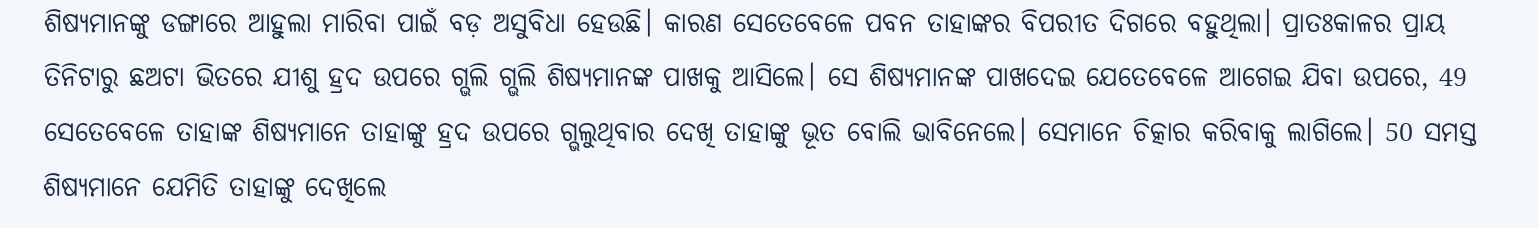ଶିଷ୍ୟମାନଙ୍କୁ ଡଙ୍ଗାରେ ଆହୁଲା ମାରିବା ପାଇଁ ବଡ଼ ଅସୁବିଧା ହେଉଛି। କାରଣ ସେତେବେଳେ ପବନ ତାହାଙ୍କର ବିପରୀତ ଦିଗରେ ବହୁଥିଲା। ପ୍ରାତଃକାଳର ପ୍ରାୟ ତିନିଟାରୁ ଛଅଟା ଭିତରେ ଯୀଶୁ ହ୍ରଦ ଉପରେ ଗ୍ଭଲି ଗ୍ଭଲି ଶିଷ୍ୟମାନଙ୍କ ପାଖକୁ ଆସିଲେ। ସେ ଶିଷ୍ୟମାନଙ୍କ ପାଖଦେଇ ଯେତେବେଳେ ଆଗେଇ ଯିବା ଉପରେ, 49 ସେତେବେଳେ ତାହାଙ୍କ ଶିଷ୍ୟମାନେ ତାହାଙ୍କୁ ହ୍ରଦ ଉପରେ ଗ୍ଭଲୁଥିବାର ଦେଖି ତାହାଙ୍କୁ ଭୂତ ବୋଲି ଭାବିନେଲେ। ସେମାନେ ଚିତ୍କାର କରିବାକୁ ଲାଗିଲେ। 50 ସମସ୍ତ ଶିଷ୍ୟମାନେ ଯେମିତି ତାହାଙ୍କୁ ଦେଖିଲେ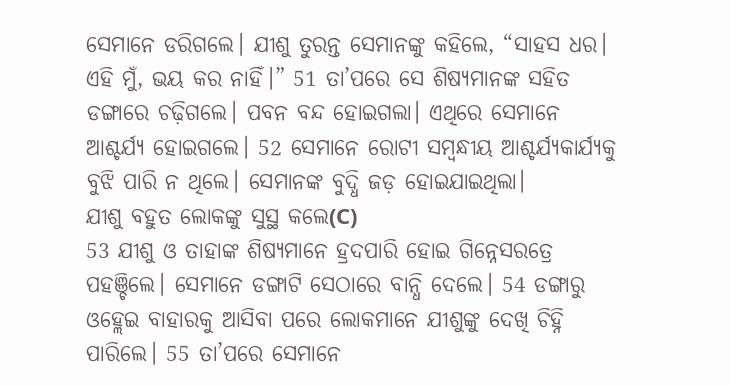ସେମାନେ ଡରିଗଲେ। ଯୀଶୁ ତୁରନ୍ତ ସେମାନଙ୍କୁ କହିଲେ, “ସାହସ ଧର। ଏହି ମୁଁ, ଭୟ କର ନାହିଁ।” 51 ତା’ପରେ ସେ ଶିଷ୍ୟମାନଙ୍କ ସହିତ ଡଙ୍ଗାରେ ଚଢ଼ିଗଲେ। ପବନ ବନ୍ଦ ହୋଇଗଲା। ଏଥିରେ ସେମାନେ ଆଶ୍ଚର୍ଯ୍ୟ ହୋଇଗଲେ। 52 ସେମାନେ ରୋଟୀ ସମ୍ବନ୍ଧୀୟ ଆଶ୍ଚର୍ଯ୍ୟକାର୍ଯ୍ୟକୁ ବୁଝି ପାରି ନ ଥିଲେ। ସେମାନଙ୍କ ବୁଦ୍ଧି ଜଡ଼ ହୋଇଯାଇଥିଲା।
ଯୀଶୁ ବହୁତ ଲୋକଙ୍କୁ ସୁସ୍ଥ କଲେ(C)
53 ଯୀଶୁ ଓ ତାହାଙ୍କ ଶିଷ୍ୟମାନେ ହ୍ରଦପାରି ହୋଇ ଗିନ୍ନେସରତ୍ରେ ପହଞ୍ଚିଲେ। ସେମାନେ ଡଙ୍ଗାଟି ସେଠାରେ ବାନ୍ଧି ଦେଲେ। 54 ଡଙ୍ଗାରୁ ଓହ୍ଲେଇ ବାହାରକୁ ଆସିବା ପରେ ଲୋକମାନେ ଯୀଶୁଙ୍କୁ ଦେଖି ଚିହ୍ନି ପାରିଲେ। 55 ତା’ପରେ ସେମାନେ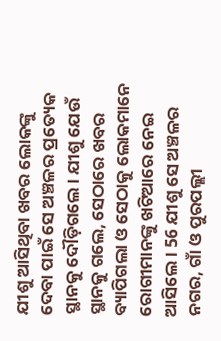ଯୀଶୁ ଆସିଥିବା ଖବର ଲୋକଙ୍କୁ ଦେବା ପାଇଁ ସେ ଅଞ୍ଚଳର ପ୍ରତ୍ୟେକ ସ୍ଥାନକୁ ଦୌଡ଼ିଗଲେ। ଯୀଶୁ ଯେଉଁ ସ୍ଥାନକୁ ଗଲେ, ସେଠାରେ ଖବର ବ୍ୟାପିଗଲା ଓ ସେଠାକୁ ଲୋକମାନେ ରୋଗୀମାନଙ୍କୁ ଖଟିଆରେ ନେଇ ଆସିଲେ। 56 ଯୀଶୁ ସେ ଅଞ୍ଚଳର ନଗର, ଗାଁ ଓ ପୁରପଲ୍ଲୀ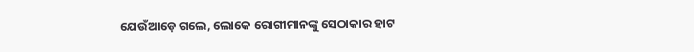ଯେଉଁଆଡ଼େ ଗଲେ, ଲୋକେ ରୋଗୀମାନଙ୍କୁ ସେଠାକାର ହାଟ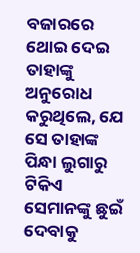ବଜାରରେ ଥୋଇ ଦେଇ ତାହାଙ୍କୁ ଅନୁରୋଧ କରୁଥିଲେ, ଯେ ସେ ତାହାଙ୍କ ପିନ୍ଧା ଲୁଗାରୁ ଟିକିଏ ସେମାନଙ୍କୁ ଛୁଇଁ ଦେବାକୁ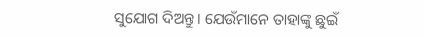ସୁଯୋଗ ଦିଅନ୍ତୁ। ଯେଉଁମାନେ ତାହାଙ୍କୁ ଛୁଇଁ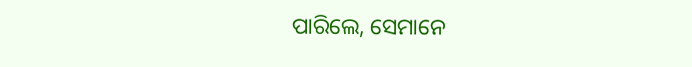ପାରିଲେ, ସେମାନେ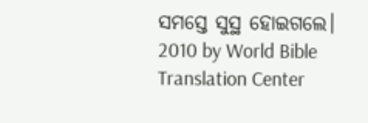ସମସ୍ତେ ସୁସ୍ଥ ହୋଇଗଲେ।
2010 by World Bible Translation Center